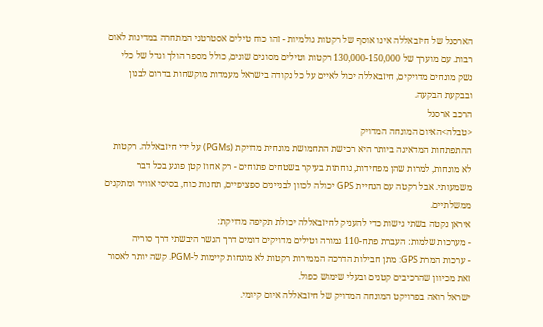הארסנל של חיזבאללה אינו אוסף של רקטות גולמיות - זהו כוח טילים אסטרטגי המתחרה במדינות לאום רבות. עם מוערך של 130,000-150,000 רקטות וטילים מסוגים שונים, כולל מספר הולך וגדל של כלי נשק מונחים מדויקים, חיזבאללה יכול לאיים על כל נקודה בישראל מעמדות מוקשחות בדרום לבנון ובבקעת הבקעה.
הרכב ארסנל
<טבלה>האיום המונחה המדויק
ההתפתחות המדאיגה ביותר היא רכישת התחמושת מונחית מדויקת (PGMs) על ידי חיזבאללה. רקטות לא מונחות, למרות שהן מפחידות, נוחתות בעיקר בשטחים פתוחים - רק אחוז קטן פוגע בכל דבר משמעותי. אבל רקטה עם הנחיית GPS יכולה לכוון לבניינים ספציפיים, תחנות כוח, בסיסי אוויר ומתקנים ממשלתיים.
איראן נקטה בשתי גישות כדי להעניק לחיזבאללה יכולת תקיפה מדויקת:
- מערכות שלמות: העברת פתח-110 גמורה וטילים מדויקים דומים דרך הגשר היבשתי דרך סוריה
- ערכות המרת GPS: מתן חבילות הדרכה הממירות רקטות לא מונחות קיימות ל-PGM. קשה יותר לאסור זאת מכיוון שהרכיבים קטנים ובעלי שימוש כפול.
ישראל רואה בפרויקט המונחה המדויק של חיזבאללה איום קיומי.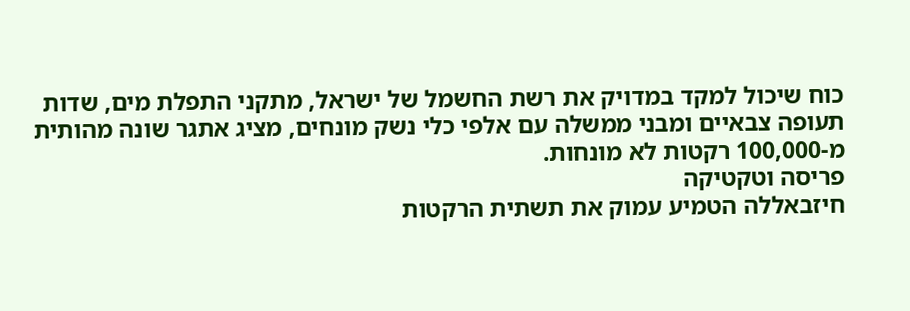כוח שיכול למקד במדויק את רשת החשמל של ישראל, מתקני התפלת מים, שדות תעופה צבאיים ומבני ממשלה עם אלפי כלי נשק מונחים, מציג אתגר שונה מהותית מ-100,000 רקטות לא מונחות.
פריסה וטקטיקה
חיזבאללה הטמיע עמוק את תשתית הרקטות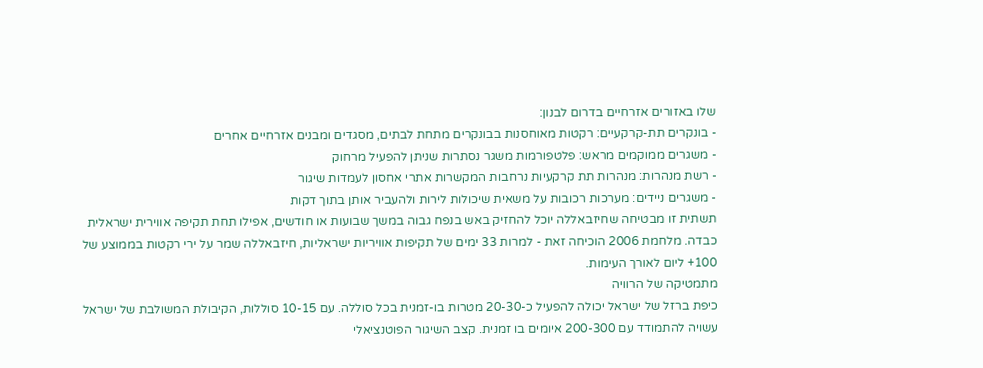שלו באזורים אזרחיים בדרום לבנון:
- בונקרים תת-קרקעיים: רקטות מאוחסנות בבונקרים מתחת לבתים, מסגדים ומבנים אזרחיים אחרים
- משגרים ממוקמים מראש: פלטפורמות משגר נסתרות שניתן להפעיל מרחוק
- רשת מנהרות: מנהרות תת קרקעיות נרחבות המקשרות אתרי אחסון לעמדות שיגור
- משגרים ניידים: מערכות רכובות על משאית שיכולות לירות ולהעביר אותן בתוך דקות
תשתית זו מבטיחה שחיזבאללה יוכל להחזיק באש בנפח גבוה במשך שבועות או חודשים, אפילו תחת תקיפה אווירית ישראלית כבדה. מלחמת 2006 הוכיחה זאת - למרות 33 ימים של תקיפות אוויריות ישראליות, חיזבאללה שמר על ירי רקטות בממוצע של 100+ ליום לאורך העימות.
מתמטיקה של הרוויה
כיפת ברזל של ישראל יכולה להפעיל כ-20-30 מטרות בו-זמנית בכל סוללה. עם 10-15 סוללות, הקיבולת המשולבת של ישראל עשויה להתמודד עם 200-300 איומים בו זמנית. קצב השיגור הפוטנציאלי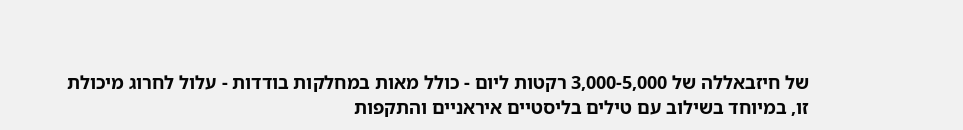של חיזבאללה של 3,000-5,000 רקטות ליום - כולל מאות במחלקות בודדות - עלול לחרוג מיכולת זו, במיוחד בשילוב עם טילים בליסטיים איראניים והתקפות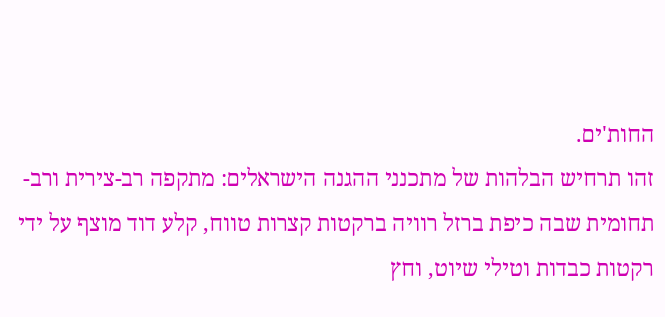החות'ים.
זהו תרחיש הבלהות של מתכנני ההגנה הישראלים: מתקפה רב-צירית ורב-תחומית שבה כיפת ברזל רוויה ברקטות קצרות טווח, קלע דוד מוצף על ידי רקטות כבדות וטילי שיוט, וחץ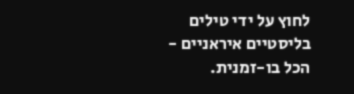לחוץ על ידי טילים בליסטיים איראניים - הכל בו-זמנית.